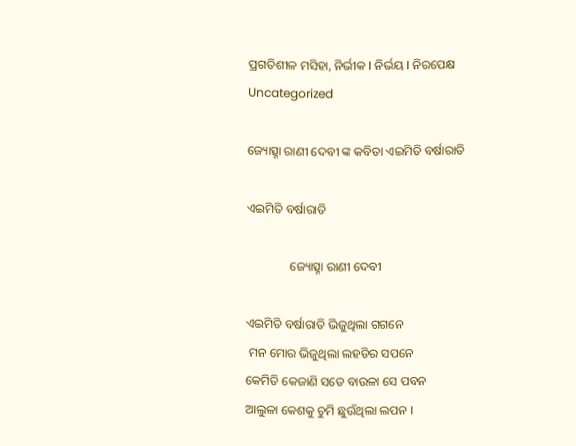ପ୍ରଗତିଶୀଳ ମସିହା, ନିର୍ଭୀକ I ନିର୍ଭୟ I ନିରପେକ୍ଷ
Uncategorized

ଜ୍ୟୋତ୍ସ୍ନା ରାଣୀ ଦେବୀ ଙ୍କ କବିତା ଏଇମିତି ବର୍ଷାରାତି

ଏଇମିତି ବର୍ଷାରାତି

              ଜ୍ୟୋତ୍ସ୍ନା ରାଣୀ ଦେବୀ

ଏଇମିତି ବର୍ଷାରାତି ଭିଜୁଥିଲା ଗଗନେ
 ମନ ମୋର ଭିଜୁଥିଲା ଲହଡିର ସପନେ
କେମିତି କେଜାଣି ସତେ ବାଉଳା ସେ ପବନ
ଆଲୁଳା କେଶକୁ ଚୁମି ଛୁଉଁଥିଲା ଲପନ ।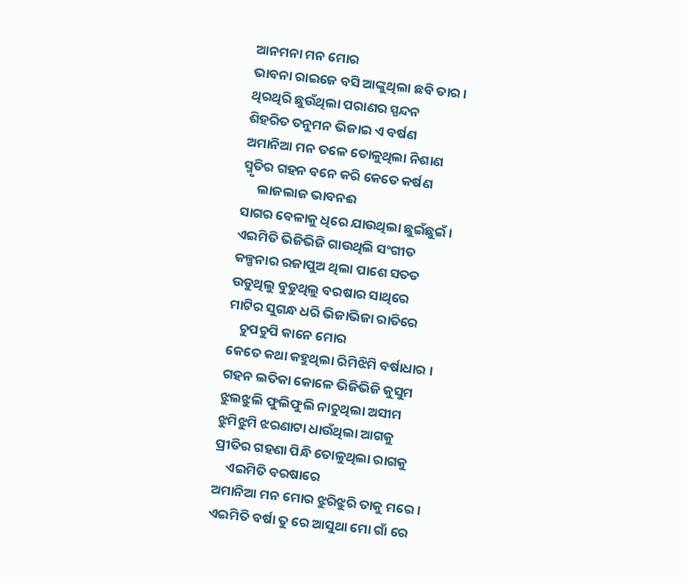ଆନମନା ମନ ମୋର
ଭାବନା ରାଇଜେ ବସି ଆଙ୍କୁଥିଲା ଛବି ତାର ।
ଥିରଥିରି ଛୁଉଁଥିଲା ପରାଣର ସ୍ପନ୍ଦନ
ଶିହରିତ ତନୁମନ ଭିଜାଇ ଏ ବର୍ଷଣ
ଅମାନିଆ ମନ ତଳେ ତୋଳୁଥିଲା ନିଶାଣ
ସ୍ମୃତିର ଗହନ ବନେ କରି କେତେ କର୍ଷଣ
     ଲାଜଲାଜ ଭାବନଈ
ସାଗର ବେଳାକୁ ଧିରେ ଯାଉଥିଲା ଛୁଇଁଛୁଇଁ ।
ଏଇମିତି ଭିଜିଭିଜି ଗାଉଥିଲି ସଂଗୀତ
କଳ୍ପନାର ରଜାପୁଅ ଥିଲା ପାଶେ ସତତ
ଉଡୁଥିଲୁ ବୁଡୁଥିଲୁ ବରଷାର ସାଥିରେ
ମାଟିର ସୁଗନ୍ଧ ଧରି ଭିଜାଭିଜା ରାତିରେ
    ଚୁପଚୁପି କାନେ ମୋର
କେତେ କଥା କହୁଥିଲା ରିମିଝିମି ବର୍ଷାଧାର ।
ଗହନ ଲତିକା କୋଳେ ଭିଜିଭିଜି କୁସୁମ
ଝୁଲଝୁଲି ଫୁଲିଫୁଲି ନାଚୁଥିଲା ଅସୀମ
ଝୁମିଝୁମି ଝରଣାଟା ଧାଉଁଥିଲା ଆଗକୁ
ପ୍ରୀତିର ଗହଣା ପିନ୍ଧି ତୋଳୁଥିଲା ରାଗକୁ
    ଏଇମିତି ବରଷାରେ
ଅମାନିଆ ମନ ମୋର ଝୁରିଝୁରି ତାକୁ ମରେ ।
ଏଇମିତି ବର୍ଷା ତୁ ରେ ଆସୁଥା ମୋ ଗାଁ ରେ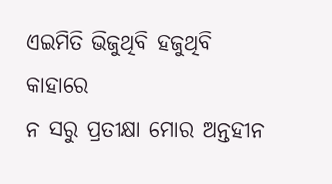ଏଇମିତି ଭିଜୁଥିବି ହଜୁଥିବି କାହାରେ
ନ ସରୁ ପ୍ରତୀକ୍ଷା ମୋର ଅନ୍ତହୀନ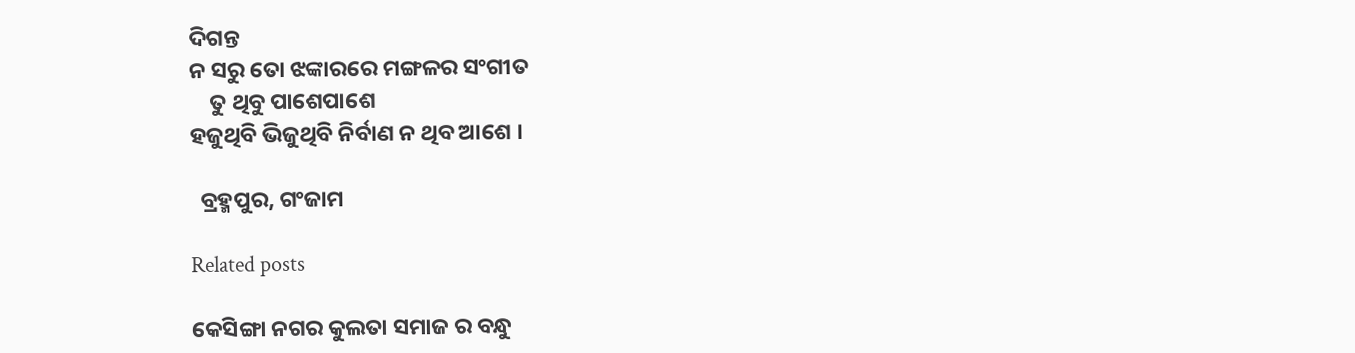ଦିଗନ୍ତ
ନ ସରୁ ତୋ ଝଙ୍କାରରେ ମଙ୍ଗଳର ସଂଗୀତ
    ତୁ ଥିବୁ ପାଶେପାଶେ
ହଜୁଥିବି ଭିଜୁଥିବି ନିର୍ବାଣ ନ ଥିବ ଆଶେ ।

  ବ୍ରହ୍ମପୁର, ଗଂଜାମ

Related posts

କେସିଙ୍ଗା ନଗର କୁଲତା ସମାଜ ର ବନ୍ଧୁ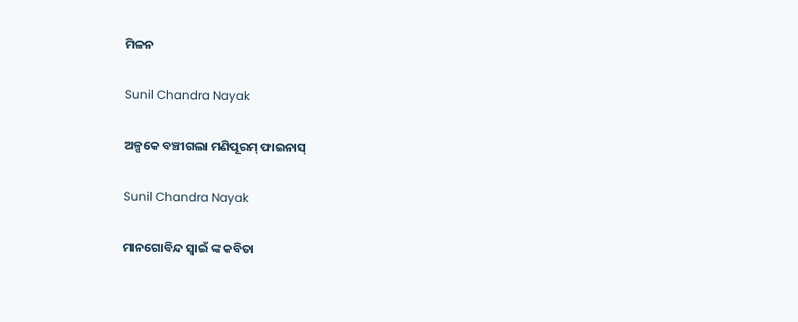ମିଳନ

Sunil Chandra Nayak

ଅଳ୍ପକେ ବଞ୍ଚୀଗଲା ମଣିପୂରମ୍ ଫାଇନାସ୍‌

Sunil Chandra Nayak

ମାନଗୋବିନ୍ଦ ସ୍ବାଇଁ ଙ୍କ କବିତା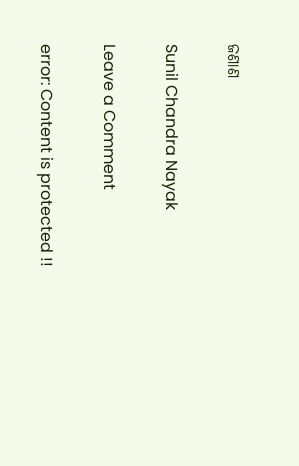ଜଣାଣ

Sunil Chandra Nayak

Leave a Comment

error: Content is protected !!